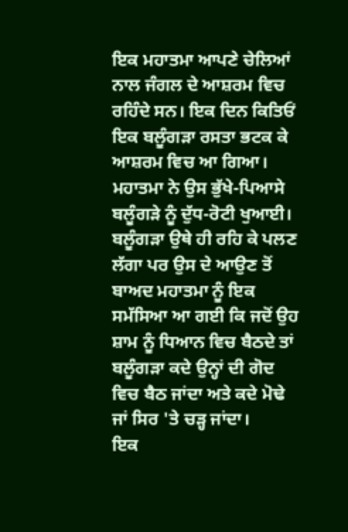ਇਕ ਮਹਾਤਮਾ ਆਪਣੇ ਚੇਲਿਆਂ ਨਾਲ ਜੰਗਲ ਦੇ ਆਸ਼ਰਮ ਵਿਚ ਰਹਿੰਦੇ ਸਨ। ਇਕ ਦਿਨ ਕਿਤਿਓਂ ਇਕ ਬਲੂੰਗੜਾ ਰਸਤਾ ਭਟਕ ਕੇ ਆਸ਼ਰਮ ਵਿਚ ਆ ਗਿਆ। ਮਹਾਤਮਾ ਨੇ ਉਸ ਭੁੱਖੇ-ਪਿਆਸੇ ਬਲੂੰਗੜੇ ਨੂੰ ਦੁੱਧ-ਰੋਟੀ ਖੁਆਈ। ਬਲੂੰਗੜਾ ਉਥੇ ਹੀ ਰਹਿ ਕੇ ਪਲਣ ਲੱਗਾ ਪਰ ਉਸ ਦੇ ਆਉਣ ਤੋਂ ਬਾਅਦ ਮਹਾਤਮਾ ਨੂੰ ਇਕ ਸਮੱਸਿਆ ਆ ਗਈ ਕਿ ਜਦੋਂ ਉਹ ਸ਼ਾਮ ਨੂੰ ਧਿਆਨ ਵਿਚ ਬੈਠਦੇ ਤਾਂ ਬਲੂੰਗੜਾ ਕਦੇ ਉਨ੍ਹਾਂ ਦੀ ਗੋਦ ਵਿਚ ਬੈਠ ਜਾਂਦਾ ਅਤੇ ਕਦੇ ਮੋਢੇ ਜਾਂ ਸਿਰ 'ਤੇ ਚੜ੍ਹ ਜਾਂਦਾ।
ਇਕ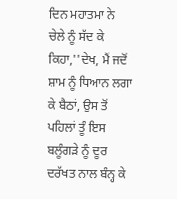ਦਿਨ ਮਹਾਤਮਾ ਨੇ ਚੇਲੇ ਨੂੰ ਸੱਦ ਕੇ ਕਿਹਾ,''ਦੇਖ, ਮੈਂ ਜਦੋਂ ਸ਼ਾਮ ਨੂੰ ਧਿਆਨ ਲਗਾ ਕੇ ਬੈਠਾਂ, ਉਸ ਤੋਂ ਪਹਿਲਾਂ ਤੂੰ ਇਸ ਬਲੂੰਗੜੇ ਨੂੰ ਦੂਰ ਦਰੱਖਤ ਨਾਲ ਬੰਨ੍ਹ ਕੇ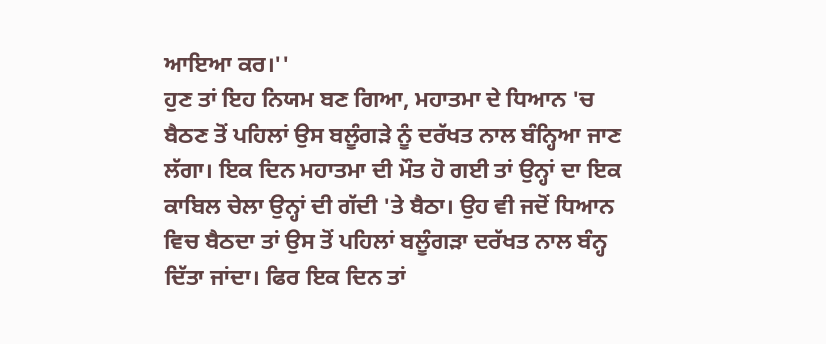ਆਇਆ ਕਰ।''
ਹੁਣ ਤਾਂ ਇਹ ਨਿਯਮ ਬਣ ਗਿਆ, ਮਹਾਤਮਾ ਦੇ ਧਿਆਨ 'ਚ ਬੈਠਣ ਤੋਂ ਪਹਿਲਾਂ ਉਸ ਬਲੂੰਗੜੇ ਨੂੰ ਦਰੱਖਤ ਨਾਲ ਬੰਨ੍ਹਿਆ ਜਾਣ ਲੱਗਾ। ਇਕ ਦਿਨ ਮਹਾਤਮਾ ਦੀ ਮੌਤ ਹੋ ਗਈ ਤਾਂ ਉਨ੍ਹਾਂ ਦਾ ਇਕ ਕਾਬਿਲ ਚੇਲਾ ਉਨ੍ਹਾਂ ਦੀ ਗੱਦੀ 'ਤੇ ਬੈਠਾ। ਉਹ ਵੀ ਜਦੋਂ ਧਿਆਨ ਵਿਚ ਬੈਠਦਾ ਤਾਂ ਉਸ ਤੋਂ ਪਹਿਲਾਂ ਬਲੂੰਗੜਾ ਦਰੱਖਤ ਨਾਲ ਬੰਨ੍ਹ ਦਿੱਤਾ ਜਾਂਦਾ। ਫਿਰ ਇਕ ਦਿਨ ਤਾਂ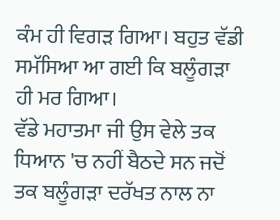ਕੰਮ ਹੀ ਵਿਗੜ ਗਿਆ। ਬਹੁਤ ਵੱਡੀ ਸਮੱਸਿਆ ਆ ਗਈ ਕਿ ਬਲੂੰਗੜਾ ਹੀ ਮਰ ਗਿਆ।
ਵੱਡੇ ਮਹਾਤਮਾ ਜੀ ਉਸ ਵੇਲੇ ਤਕ ਧਿਆਨ 'ਚ ਨਹੀਂ ਬੈਠਦੇ ਸਨ ਜਦੋਂ ਤਕ ਬਲੂੰਗੜਾ ਦਰੱਖਤ ਨਾਲ ਨਾ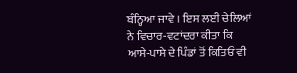ਬੰਨ੍ਹਿਆ ਜਾਵੇ । ਇਸ ਲਈ ਚੇਲਿਆਂ ਨੇ ਵਿਚਾਰ-ਵਟਾਂਦਰਾ ਕੀਤਾ ਕਿ ਆਸੇ-ਪਾਸੇ ਦੇ ਪਿੰਡਾਂ ਤੋਂ ਕਿਤਿਓਂ ਵੀ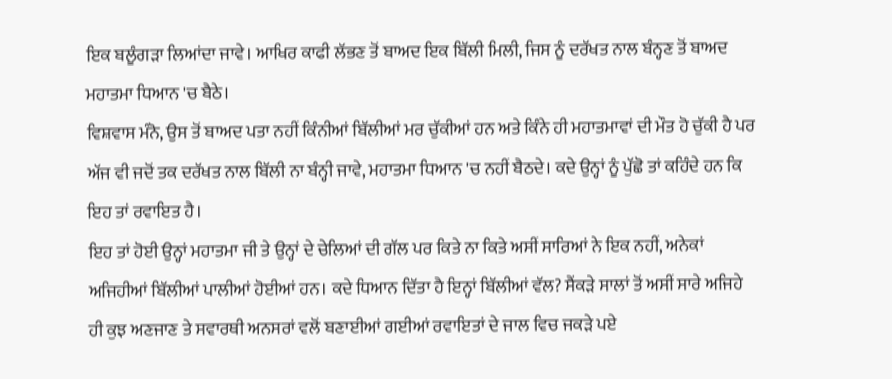ਇਕ ਬਲੂੰਗੜਾ ਲਿਆਂਦਾ ਜਾਵੇ। ਆਖਿਰ ਕਾਫੀ ਲੱਭਣ ਤੋਂ ਬਾਅਦ ਇਕ ਬਿੱਲੀ ਮਿਲੀ, ਜਿਸ ਨੂੰ ਦਰੱਖਤ ਨਾਲ ਬੰਨ੍ਹਣ ਤੋਂ ਬਾਅਦ ਮਹਾਤਮਾ ਧਿਆਨ 'ਚ ਬੈਠੇ।
ਵਿਸ਼ਵਾਸ ਮੰਨੋ, ਉਸ ਤੋਂ ਬਾਅਦ ਪਤਾ ਨਹੀਂ ਕਿੰਨੀਆਂ ਬਿੱਲੀਆਂ ਮਰ ਚੁੱਕੀਆਂ ਹਨ ਅਤੇ ਕਿੰਨੇ ਹੀ ਮਹਾਤਮਾਵਾਂ ਦੀ ਮੌਤ ਹੋ ਚੁੱਕੀ ਹੈ ਪਰ ਅੱਜ ਵੀ ਜਦੋਂ ਤਕ ਦਰੱਖਤ ਨਾਲ ਬਿੱਲੀ ਨਾ ਬੰਨ੍ਹੀ ਜਾਵੇ, ਮਹਾਤਮਾ ਧਿਆਨ 'ਚ ਨਹੀਂ ਬੈਠਦੇ। ਕਦੇ ਉਨ੍ਹਾਂ ਨੂੰ ਪੁੱਛੋ ਤਾਂ ਕਹਿੰਦੇ ਹਨ ਕਿ ਇਹ ਤਾਂ ਰਵਾਇਤ ਹੈ।
ਇਹ ਤਾਂ ਹੋਈ ਉਨ੍ਹਾਂ ਮਹਾਤਮਾ ਜੀ ਤੇ ਉਨ੍ਹਾਂ ਦੇ ਚੇਲਿਆਂ ਦੀ ਗੱਲ ਪਰ ਕਿਤੇ ਨਾ ਕਿਤੇ ਅਸੀਂ ਸਾਰਿਆਂ ਨੇ ਇਕ ਨਹੀਂ, ਅਨੇਕਾਂ ਅਜਿਹੀਆਂ ਬਿੱਲੀਆਂ ਪਾਲੀਆਂ ਹੋਈਆਂ ਹਨ। ਕਦੇ ਧਿਆਨ ਦਿੱਤਾ ਹੈ ਇਨ੍ਹਾਂ ਬਿੱਲੀਆਂ ਵੱਲ? ਸੈਂਕੜੇ ਸਾਲਾਂ ਤੋਂ ਅਸੀਂ ਸਾਰੇ ਅਜਿਹੇ ਹੀ ਕੁਝ ਅਣਜਾਣ ਤੇ ਸਵਾਰਥੀ ਅਨਸਰਾਂ ਵਲੋਂ ਬਣਾਈਆਂ ਗਈਆਂ ਰਵਾਇਤਾਂ ਦੇ ਜਾਲ ਵਿਚ ਜਕੜੇ ਪਏ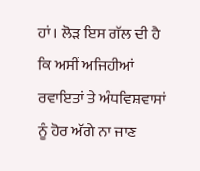ਹਾਂ। ਲੋੜ ਇਸ ਗੱਲ ਦੀ ਹੈ ਕਿ ਅਸੀਂ ਅਜਿਹੀਆਂ ਰਵਾਇਤਾਂ ਤੇ ਅੰਧਵਿਸ਼ਵਾਸਾਂ ਨੂੰ ਹੋਰ ਅੱਗੇ ਨਾ ਜਾਣ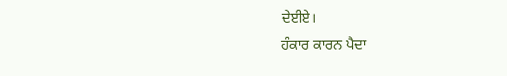ਦੇਈਏ।
ਹੰਕਾਰ ਕਾਰਨ ਪੈਦਾ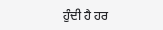ਹੁੰਦੀ ਹੈ ਹਰ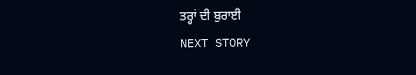ਤਰ੍ਹਾਂ ਦੀ ਬੁਰਾਈ
NEXT STORY